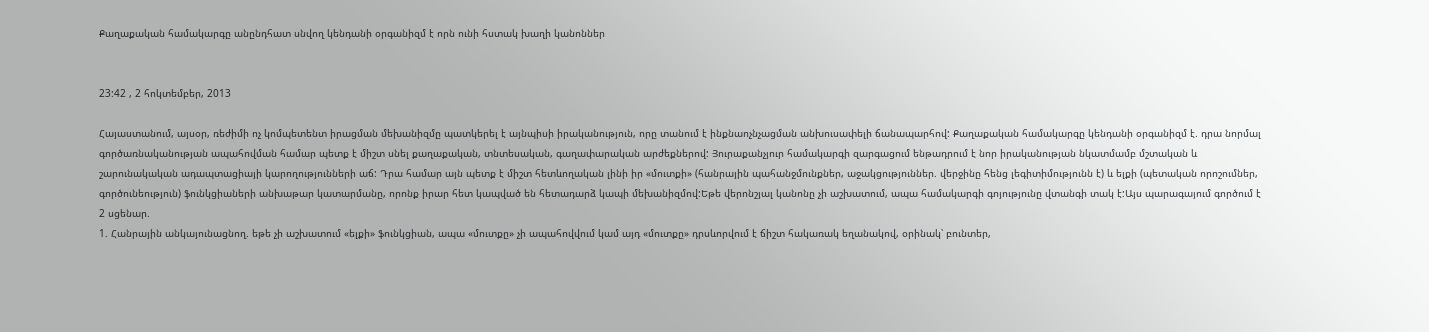Քաղաքական համակարգը անընդհատ սնվող կենդանի օրգանիզմ է որն ունի հստակ խաղի կանոններ


23:42 , 2 հոկտեմբեր, 2013

Հայաստանում, այսօր, ռեժիմի ոչ կոմպետենտ իրացման մեխանիզմը պատկերել է այնպիսի իրականություն, որը տանում է ինքնաոչնչացման անխուսափելի ճանապարհով: Քաղաքական համակարգը կենդանի օրգանիզմ է. դրա նորմալ գործառնականության ապահովման համար պետք է միշտ սնել քաղաքական, տնտեսական, գաղափարական արժեքներով: Յուրաքանչյուր համակարգի զարգացում ենթադրում է նոր իրականության նկատմամբ մշտական և շարունակական ադապտացիայի կարողությունների աճ: Դրա համար այն պետք է միշտ հետևողական լինի իր «մուտքի» (հանրային պահանջմունքներ, աջակցություններ. վերջինը հենց լեգիտիմությունն է) և ելքի (պետական որոշումներ, գործունեություն) ֆունկցիաների անխաթար կատարմանը, որոնք իրար հետ կապված են հետադարձ կապի մեխանիզմով:Եթե վերոնշյալ կանոնը չի աշխատում, ապա համակարգի գոյությունը վտանգի տակ է:Այս պարագայում գործում է 2 սցենար.
1. Հանրային անկայունացնող. եթե չի աշխատում «ելքի» ֆունկցիան, ապա «մուտքը» չի ապահովվում կամ այդ «մուտքը» դրսևորվում է ճիշտ հակառակ եղանակով, օրինակ՝ բունտեր,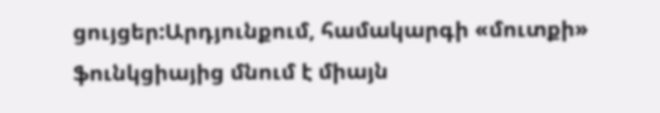ցույցեր:Արդյունքում, համակարգի «մուտքի» ֆունկցիայից մնում է միայն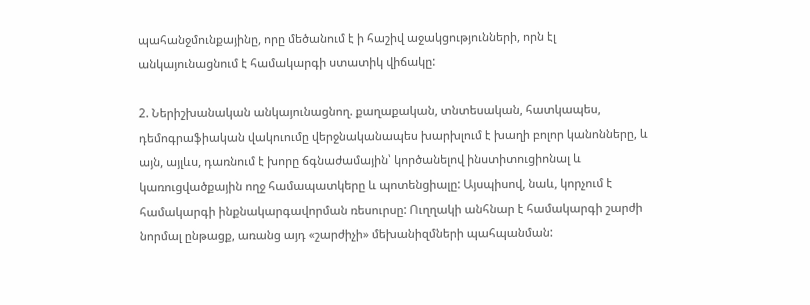պահանջմունքայինը, որը մեծանում է ի հաշիվ աջակցությունների, որն էլ անկայունացնում է համակարգի ստատիկ վիճակը:

2. Ներիշխանական անկայունացնող. քաղաքական, տնտեսական, հատկապես, դեմոգրաֆիական վակուումը վերջնականապես խարխլում է խաղի բոլոր կանոնները, և այն, այլևս, դառնում է խորը ճգնաժամային՝ կործանելով ինստիտուցիոնալ և կառուցվածքային ողջ համապատկերը և պոտենցիալը: Այսպիսով, նաև, կորչում է համակարգի ինքնակարգավորման ռեսուրսը: Ուղղակի անհնար է համակարգի շարժի նորմալ ընթացք, առանց այդ «շարժիչի» մեխանիզմների պահպանման: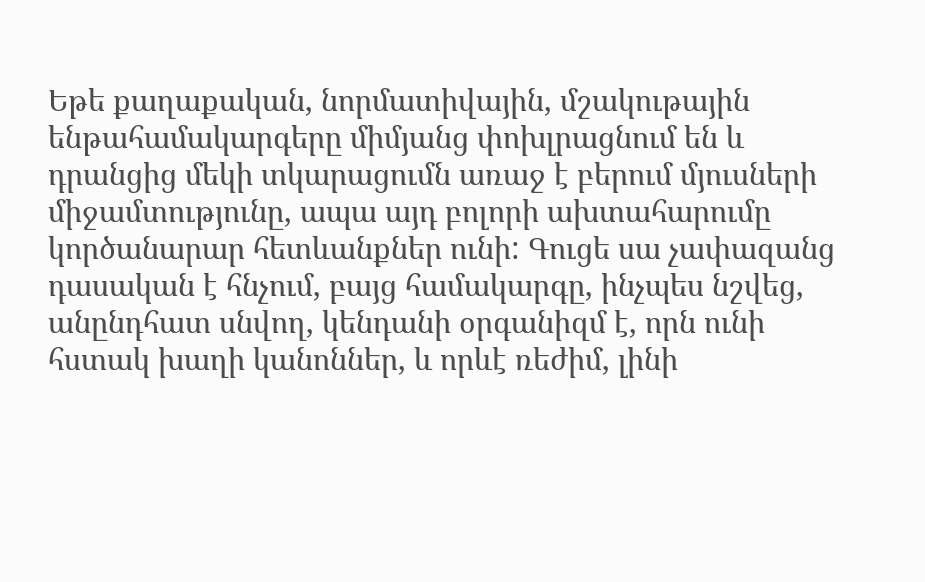Եթե քաղաքական, նորմատիվային, մշակութային ենթահամակարգերը միմյանց փոխլրացնում են և դրանցից մեկի տկարացումն առաջ է բերում մյուսների միջամտությունը, ապա այդ բոլորի ախտահարումը կործանարար հետևանքներ ունի: Գուցե սա չափազանց դասական է հնչում, բայց համակարգը, ինչպես նշվեց, անընդհատ սնվող, կենդանի օրգանիզմ է, որն ունի հստակ խաղի կանոններ, և որևէ ռեժիմ, լինի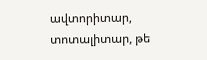ավտորիտար, տոտալիտար, թե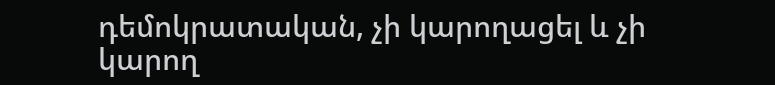դեմոկրատական, չի կարողացել և չի կարող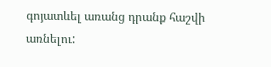գոյատևել առանց դրանք հաշվի առնելու: